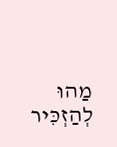מַהוּ לְהַזְכִּיר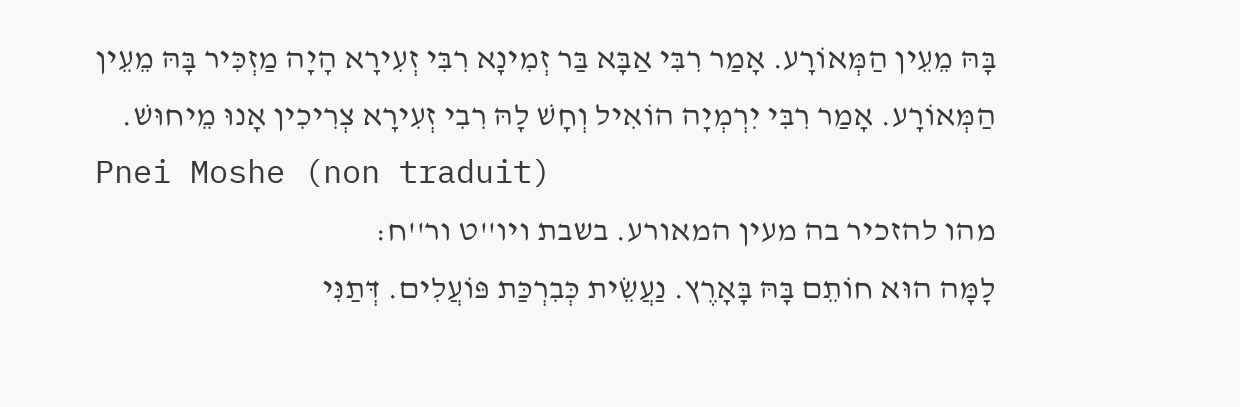בָּהּ מֵעֵין הַמְּאוֹרָע. אָמַר רִבִּי אַבָּא בַּר זְמִינָא רִבִּי זְעִירָא הָיָה מַזְכִּיר בָּהּ מֵעֵין הַמְּאוֹרָע. אָמַר רִבִּי יִרְמְיָה הוֹאִיל וְחָשׁ לָהּ רִבִי זְעִירָא צְרִיכִין אָנוּ מֵיחוּשׁ.
Pnei Moshe (non traduit)
מהו להזכיר בה מעין המאורע. בשבת ויו''ט ור''ח:
לָמָּה הוּא חוֹתֵם בָּהּ בָּאָרֶץ. נַעֲשֵׂית כְּבִרְכַּת פּוֹעֲלִים. דְּתַנִּי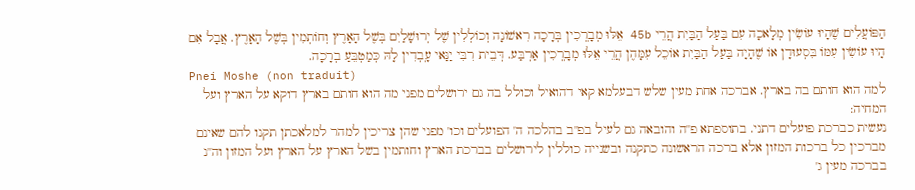הַפּוֹעֲלִים שֶׁהָיוּ עוֹשִׂין מְלָאכָה עִם בַּעַל הַבַּיִת הֲרֵי 45b אֵלּוּ מְבָ‍ֽרְכִין בְּרָכָה רִאשׁוֹנָה וְכוֹלְלִין שֶׁל יְרוּשָׁלַיִם בְּשֶׁל הָאָרֶץ וְחוֹתְמִין בְּשֶׁל הָאָרֶץ. אֲבָל אִם הָיוּ עוֹשִׂין עִמּוֹ בִּסְעוּדָן אוֹ שֶׁהָיָה בַּעַל הַבַּיִת אוֹכֵל עִמָּהֶן הֲרֵי אֵלּוּ מְבָ‍ֽרְכִין אַרְבַּע. דְּבֵית רִבִּי יַנַּאי עָ‍ֽבְדִין לָהּ כְּמַטְבֵּעַ בְרָכָה.
Pnei Moshe (non traduit)
למה הוא חותם בה בארץ. אברכה אחת מעין שלש דבעלמא קאי דהואיל וכולל בה גם ירושלים מפני מה הוא חותם בארץ דוקא על הארץ ועל המחיה:
נעשית כברכת פועלים דתני. בתוספתא פ''ה והובאה גם לעיל בפ''ב בהלכה ה' הפועלים וכו' מפני שהן צריכין למהר למלאכתן תקנו להם שאינם מברכין כל ברכות המזון אלא ברכה הראשונה כתקנה ובשנייה כוללין לירושלים בברכת הארץ וחותמין בשל הארץ על הארץ ועל המזון וה''נ בברכה מעין ג'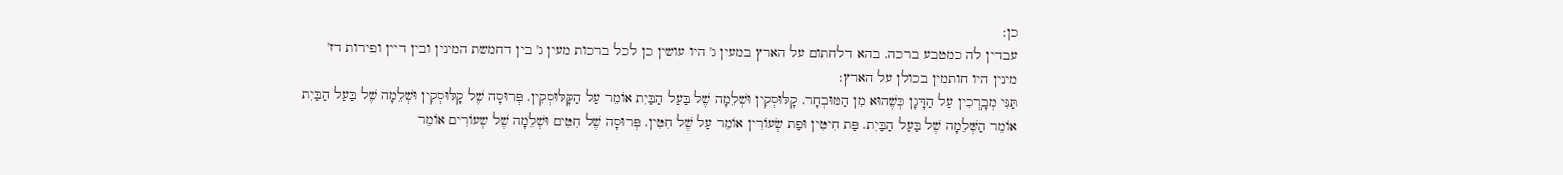כן:
עבדין לה כמטבע ברכה. בהא דלחתום על הארץ במעין ג' היו עושין כן לכל ברכות מעין ג' בין דחמשת המינין ובין דיין ופירות דז' מינין היו חותמין בכולן על הארץ:
תַּנִּי מְבָ‍ֽרְכִין עַל הַדָּגָן כְּשֶׁהוּא מִן הַמּוּבְחָר. קָלּוּסְקִין וּשְׁלֵמָה שֶׁל בַּעַל הַבַּיִת אוֹמֵר עַל הַקָּלּוּסְקִין. פְּרוּסָה שֶׁל קָלּוּסְקִין וּשְׁלֵמָה שֶׁל בַּעַל הַבַּיִת אוֹמֵר הַשְּׁלֵמָה שֶׁל בַּעַל הַבַּיִת. פַּת חִיטִּין וּפַת שְׂעוֹרִין אוֹמֵר עַל שֶׁל חִטִּין. פְּרוּסָה שֶׁל חִטִּים וּשְׁלֵמָה שֶׁל שְעוֹרִים אוֹמֵר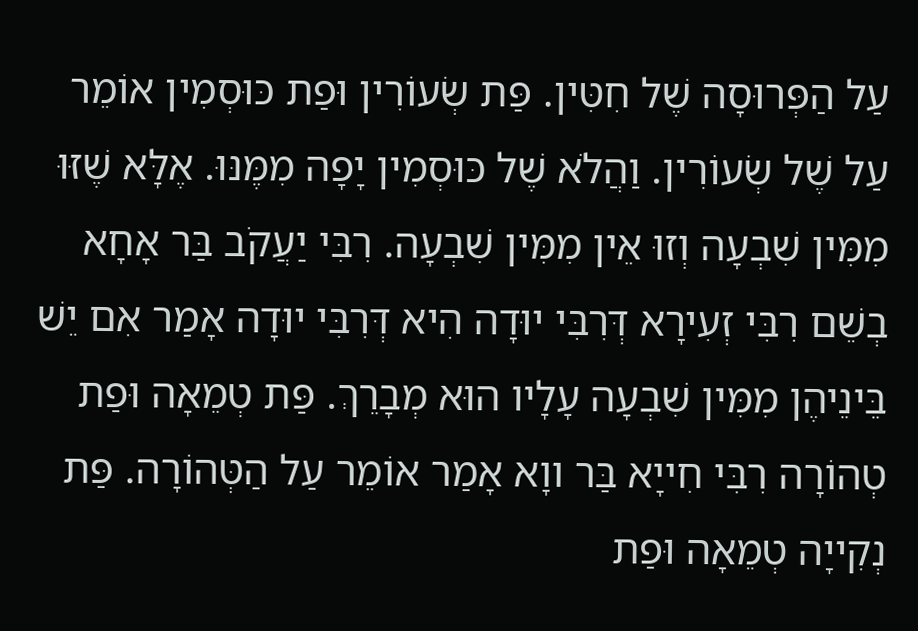עַל הַפְּרוּסָה שֶׁל חִטִּין. פַּת שְׂעוֹרִין וּפַת כּוּסְמִין אוֹמֵר עַל שֶׁל שְׂעוֹרִין. וַהֲלֹא שֶׁל כּוּסְמִין יָפָה מִמֶּנּוּ. אֶלָּא שֶׁזּוּ מִמִּין שִׁבְעָה וְזוּ אֵין מִמִּין שִׁבְעָה. רִבִּי יַעֲקֹב בַּר אָחָא בְשֵׁם רִבִּי זְעִירָא דְּרִבִּי יוּדָה הִיא דְּרִבִּי יוּדָה אָמַר אִם יֵשׁ בֵּינֵיהֶן מִמִּין שִׁבְעָה עָלָיו הוּא מְבָרֵךְ. פַּת טְמֵאָה וּפַת טְהוֹרָה רִבִּי חִייָא בַּר ווָא אָמַר אוֹמֵר עַל הַטְּהוֹרָה. פַּת נְקִייָה טְמֵאָה וּפַת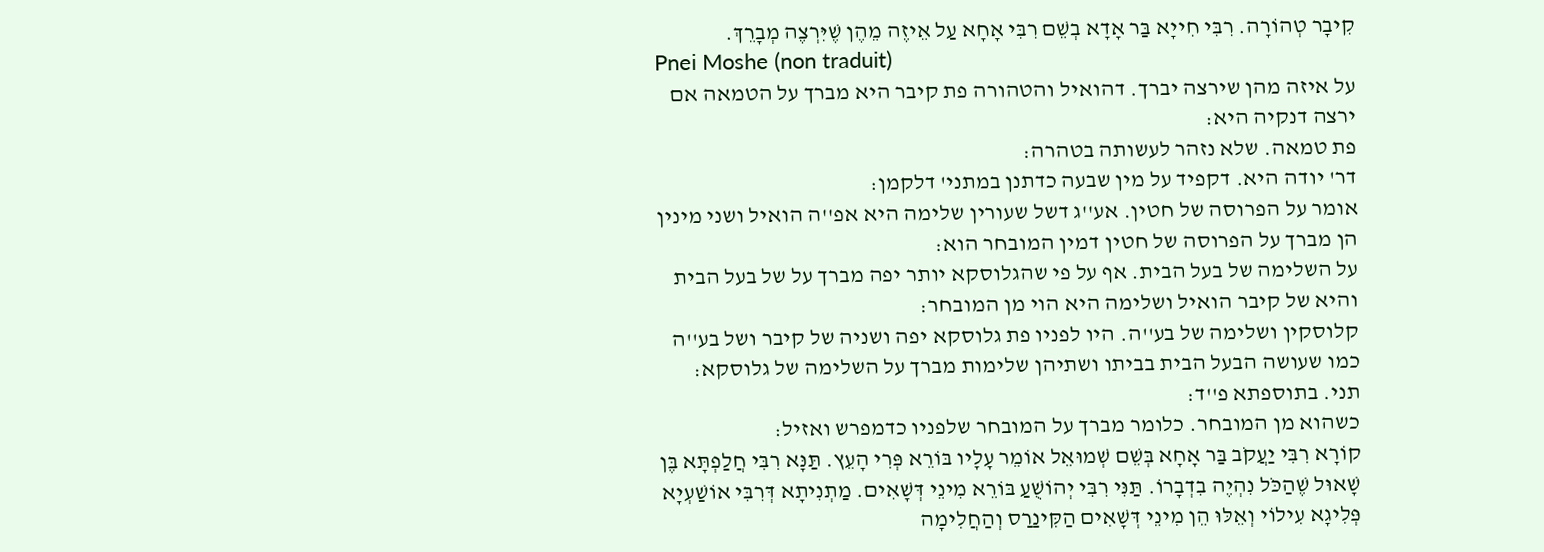קִיבָר טְהוֹרָה. רִבִּי חִייָא בַּר אָדָא בְשֵׁם רִבִּי אָחָא עַל אֵיזֶה מֵהֶן שֶׁיִּרְצֶה מְבָרֵךְ.
Pnei Moshe (non traduit)
על איזה מהן שירצה יברך. דהואיל והטהורה פת קיבר היא מברך על הטמאה אם ירצה דנקיה היא:
פת טמאה. שלא נזהר לעשותה בטהרה:
דר' יודה היא. דקפיד על מין שבעה כדתנן במתני' דלקמן:
אומר על הפרוסה של חטין. אע''ג דשל שעורין שלימה היא אפ''ה הואיל ושני מינין הן מברך על הפרוסה של חטין דמין המובחר הוא:
על השלימה של בעל הבית. אף על פי שהגלוסקא יותר יפה מברך על של בעל הבית והיא של קיבר הואיל ושלימה היא הוי מן המובחר:
קלוסקין ושלימה של בע''ה. היו לפניו פת גלוסקא יפה ושניה של קיבר ושל בע''ה כמו שעושה הבעל הבית בביתו ושתיהן שלימות מברך על השלימה של גלוסקא:
תני. בתוספתא פ''ד:
כשהוא מן המובחר. כלומר מברך על המובחר שלפניו כדמפרש ואזיל:
קוֹרָא רִבִּי יַעֲקֹב בַּר אָחָא בְּשֵׁם שְׁמוּאֵל אוֹמֵר עָלָיו בּוֹרֵא פְּרִי הָעֵץ. תַּנָּא רִבִּי חֲלַפְתָּא בֶּן שָׁאוּל שֶׁהַכֹּל נִהְיֶה בִדְבָרוֹ. תַּנִּי רִבִּי יְהוֹשֻׁעַ בּוֹרֵא מִינֵי דְּשָׁאִים. מַתְנִיתָא דְּרִבִּי אוֹשַׁעְיָא פְּלִיגָא עִילוֹי וְאֵלּוּ הֵן מִינֵי דְּשָׁאִים הַקִּינַרַס וְהַחֲלִימָה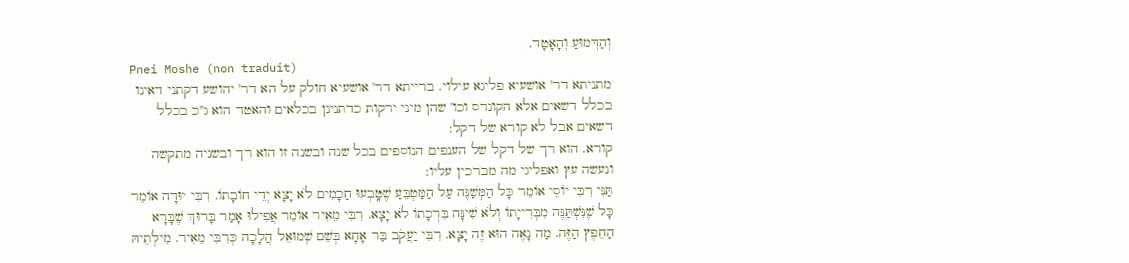וְהַדְּמוּעַ וְהָאָטָד.
Pnei Moshe (non traduit)
מתניתא דר' אושעיא פליגא עילוי. ברייתא דר' אושעיא חולק על הא דר' יהושע דקתני דאינו בכלל דשאים אלא הקונרס וכו' שהן מיני ירקות כדתנינן בכלאים והאטד הוא ג''כ בכלל דשאים אבל לא קורא של דקל:
קורא. הוא רך של דקל של הענפים הנוספים בכל שנה ובשנה זו הוא רך ובשניה מתקשה ונעשה עץ ואפליגי מה מברכין עליו:
תַּנִּי רִבִּי יוֹסֵי אוֹמֵר כָּל הַמְּשַׁנֶּה עַל הַמַּטְבֵּעַ שֶׁטָּֽבְעוּ חַכָמִים לֹא יָצָא יְדֵי חוֹבָתוֹ. רִבִּי יוּדָה אוֹמֵר כָּל שֶׁנִּשְׁתַּנֶּה מִבְּרִייָתוֹ וְלֹא שִׁינָּה בִּרְכָתוֹ לֹא יָצָא. רִבִּי מֵאִיר אוֹמֵר אֲפִילוּ אָמַר בָּרוּךְ שֶׁבָּרָא הַחֵפֶץ הַזֶּה. מַה נָאֶה הוּא זֶה יָצָא. רִבִּי יַעֲקֹב בַּר אָחָא בְּשֵׁם שְׁמוּאֵל הֲלָכָה כְּרִבִּי מֵאִיר. מִילְתֵיהּ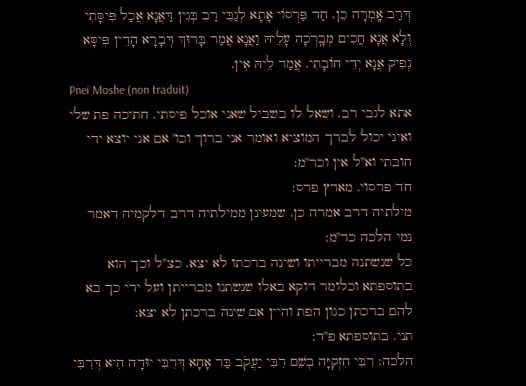דְּרַב אָֽמְרָה כֵן. חַד פַּרְסוֹי אָתָא לְגַבֵּי רַב בְּגִין דַּאֲנָא אֲכַל פִּיסָּתִי וְלָא אֲנָא חֲכִים מְבָֽרְכָה עָלֵיהּ וַאֲנָא אֲמַר בָּרוּךְ דְּבָרָא הָדֵין פִּיסָּא נְפִיק אֲנָא יְדֵי חוֹבָתִי. אֲמַר לֵיהּ אִין.
Pnei Moshe (non traduit)
אתא לגבי רב. ושאל לו בשביל שאני אוכל פיסתי. חתיכה פת שלי ואיני יכול לברך המוציא ואומר אני ברוך וכו' אם אני יוצא ידי חובתי וא''ל אין וכר''מ:
חד פרסוי. מארץ פרס:
מילתיה דרב אמרה כן. שמעינן ממילתיה דרב דלקמיה דאמר נמי הלכה כר''מ:
כל שנשתנה מברייתו ושינה ברכתו לא יצא. כצ''ל וכך הוא בתוספתא וכלומר דוקא באלו שנשתנו מברייתן ועל ידי כך בא להם ברכתן כגון הפת והיין אם שינה ברכתן לא יצא:
תני. בתוספתא פ''ד:
הלכה: רִבִּי חִזְקִיָּה בְשֵׁם רִבִּי יַעֲקֹב בַּר אָחָא דְּרִבִּי יוּדָה הִיא דְּרִבִּי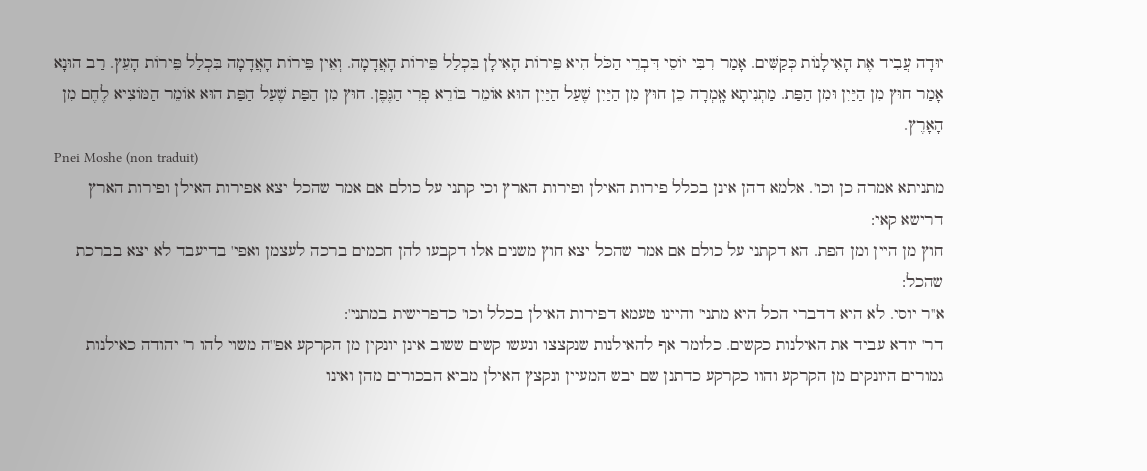יוּדָה עֲבִיד אֶת הָאִילָנוֹת כְּקַשִּׁים. אָמַר רִבִּי יוֹסֵי דִּבְרֵי הַכֹּל הִיא פֵּירוֹת הָאִילָן בִּכְלַל פֵּירוֹת הָאֲדָמָה. וְאֵין פֵּירוֹת הָאֲדָמָה בִּכְלַל פֵּירוֹת הָעֵץ. רַב הוּנָא אָמַר חוּץ מִן הַיַּיִן וּמִן הַפַּת. מַתְנִיתָא אָֽמְרָה כֵן חוּץ מִן הַיַּיִן שֶׁעַל הַיַּיִן הוּא אוֹמֵר בּוֹרֵא פְרִי הַגֶּפֶן. חוּץ מִן הַפַּת שֶׁעַל הַפַּת הוּא אוֹמֵר הַמּוֹצִיא לֶחֶם מִן הָאָרֶץ.
Pnei Moshe (non traduit)
מתניתא אמרה כן וכו'. אלמא דהן אינן בכלל פירות האילן ופירות הארץ וכי קתני על כולם אם אמר שהכל יצא אפירות האילן ופירות הארץ דרישא קאי:
חוץ מן היין ומן הפת. הא דקתני על כולם אם אמר שהכל יצא חוץ משנים אלו דקבעו להן חכמים ברכה לעצמן ואפי' בדיעבד לא יצא בברכת שהכל:
א''ר יוסי. לא היא דדברי הכל היא מתני' והיינו טעמא דפירות האילן בכלל וכו' כדפרישית במתני':
דר' יודא עביד את האילנות כקשים. כלומר אף להאילנות שנקצצו ונעשו קשים ששוב אינן יונקין מן הקרקע אפ''ה משוי להו ר' יהודה כאילנות גמורים היונקים מן הקרקע והוו כקרקע כדתנן שם יבש המעיין ונקצץ האילן מביא הבכורים מהן ואינו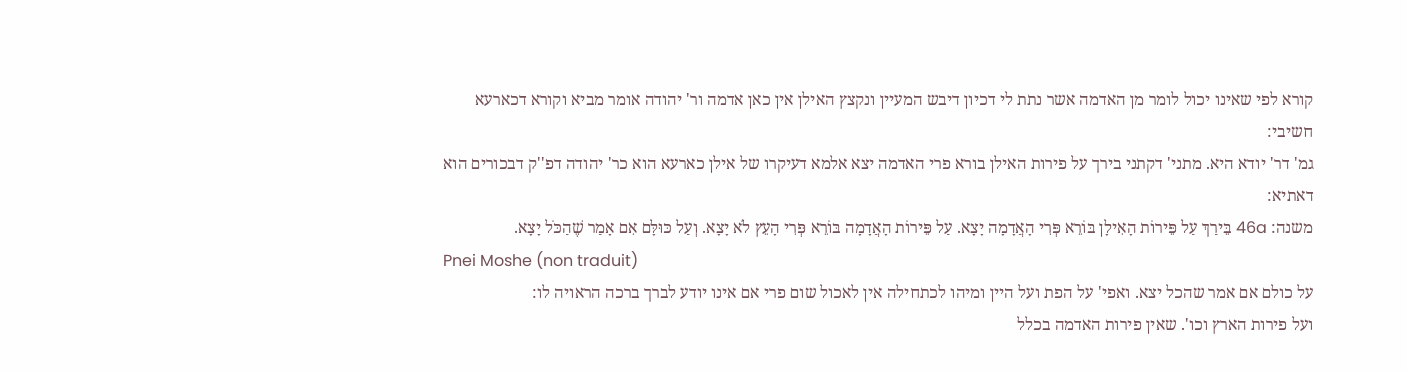קורא לפי שאינו יכול לומר מן האדמה אשר נתת לי דכיון דיבש המעיין ונקצץ האילן אין כאן אדמה ור' יהודה אומר מביא וקורא דכארעא חשיבי:
גמ' דר' יודא היא. מתני' דקתני בירך על פירות האילן בורא פרי האדמה יצא אלמא דעיקרו של אילן כארעא הוא כר' יהודה דפ''ק דבכורים הוא דאתיא:
משנה: 46a בֵּירַךְ עַל פֵּירוֹת הָאִילָן בּוֹרֵא פְּרִי הָאֲדָמָה יָצָא. עַל פֵּירוֹת הָאֲדָמָה בּוֹרֵא פְּרִי הָעֵץ לֹא יָצָא. וְעַל כּוּלָּם אִם אָמַר שֶׁהַכֹּל יָצָא.
Pnei Moshe (non traduit)
על כולם אם אמר שהכל יצא. ואפי' על הפת ועל היין ומיהו לכתחילה אין לאכול שום פרי אם אינו יודע לברך ברכה הראויה לו:
ועל פירות הארץ וכו'. שאין פירות האדמה בכלל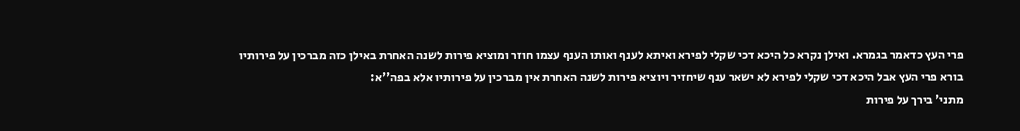פרי העץ כדאמר בגמרא. ואילן נקרא כל היכא דכי שקלי לפירא ואיתא לענף ואותו הענף עצמו חוזר ומוציא פירות לשנה האחרת באילן כזה מברכין על פירותיו בורא פרי העץ אבל היכא דכי שקלי לפירא לא ישאר ענף שיחזיר ויוציא פירות לשנה האחרת אין מברכין על פירותיו אלא בפה''א:
מתני' בירך על פירות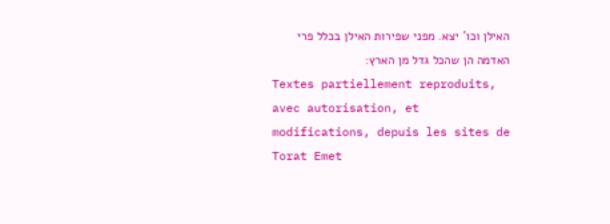האילן וכו' יצא. מפני שפירות האילן בכלל פרי האדמה הן שהכל גדל מן הארץ:
Textes partiellement reproduits, avec autorisation, et modifications, depuis les sites de Torat Emet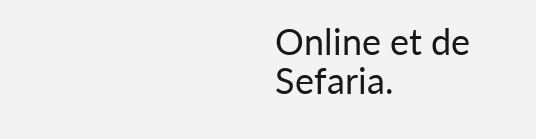Online et de Sefaria.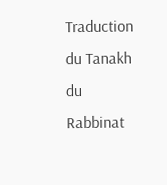Traduction du Tanakh du Rabbinat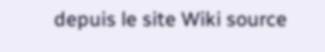depuis le site Wiki source